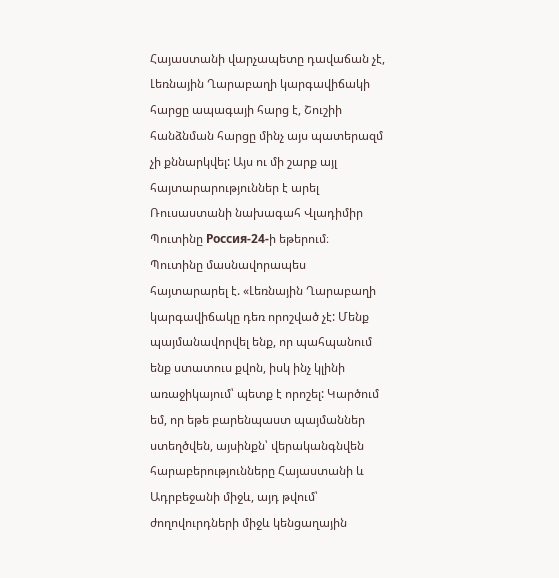Հայաստանի վարչապետը դավաճան չէ, Լեռնային Ղարաբաղի կարգավիճակի հարցը ապագայի հարց է, Շուշիի հանձնման հարցը մինչ այս պատերազմ չի քննարկվել: Այս ու մի շարք այլ հայտարարություններ է արել Ռուսաստանի նախագահ Վլադիմիր Պուտինը Россия-24-ի եթերում։
Պուտինը մասնավորապես հայտարարել է. «Լեռնային Ղարաբաղի կարգավիճակը դեռ որոշված չէ: Մենք պայմանավորվել ենք, որ պահպանում ենք ստատուս քվոն, իսկ ինչ կլինի առաջիկայում՝ պետք է որոշել: Կարծում եմ, որ եթե բարենպաստ պայմաններ ստեղծվեն, այսինքն՝ վերականգնվեն հարաբերությունները Հայաստանի և Ադրբեջանի միջև, այդ թվում՝ ժողովուրդների միջև կենցաղային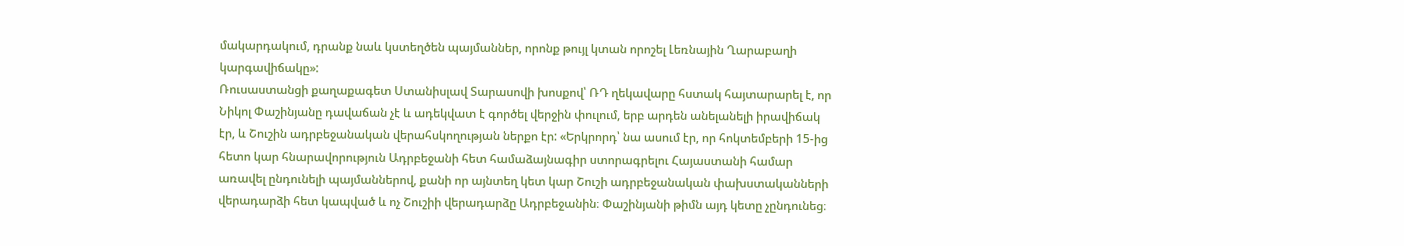մակարդակում, դրանք նաև կստեղծեն պայմաններ, որոնք թույլ կտան որոշել Լեռնային Ղարաբաղի կարգավիճակը»:
Ռուսաստանցի քաղաքագետ Ստանիսլավ Տարասովի խոսքով՝ ՌԴ ղեկավարը հստակ հայտարարել է, որ Նիկոլ Փաշինյանը դավաճան չէ և ադեկվատ է գործել վերջին փուլում, երբ արդեն անելանելի իրավիճակ էր, և Շուշին ադրբեջանական վերահսկողության ներքո էր: «Երկրորդ՝ նա ասում էր, որ հոկտեմբերի 15-ից հետո կար հնարավորություն Ադրբեջանի հետ համաձայնագիր ստորագրելու Հայաստանի համար առավել ընդունելի պայմաններով, քանի որ այնտեղ կետ կար Շուշի ադրբեջանական փախստականների վերադարձի հետ կապված և ոչ Շուշիի վերադարձը Ադրբեջանին։ Փաշինյանի թիմն այդ կետը չընդունեց։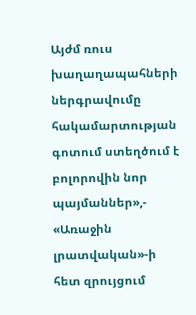Այժմ ռուս խաղաղապահների ներգրավումը հակամարտության գոտում ստեղծում է բոլորովին նոր պայմաններ»,- «Առաջին լրատվական»-ի հետ զրույցում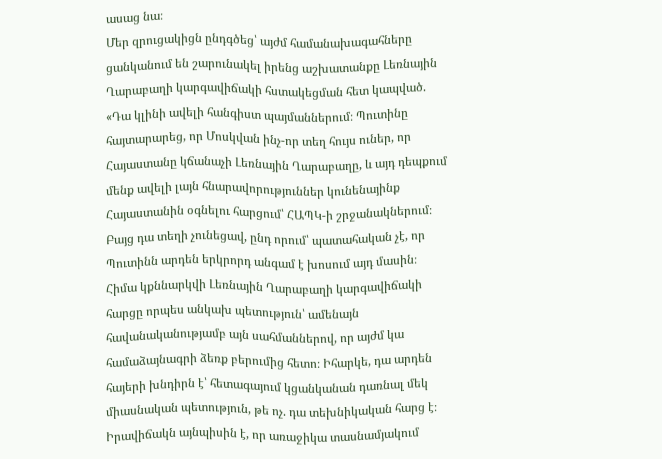ասաց նա։
Մեր զրուցակիցն ընդգծեց՝ այժմ համանախագահները ցանկանում են շարունակել իրենց աշխատանքը Լեռնային Ղարաբաղի կարգավիճակի հստակեցման հետ կապված. «Դա կլինի ավելի հանգիստ պայմաններում։ Պուտինը հայտարարեց, որ Մոսկվան ինչ-որ տեղ հույս ուներ, որ Հայաստանը կճանաչի Լեռնային Ղարաբաղը, և այդ դեպքում մենք ավելի լայն հնարավորություններ կունենայինք Հայաստանին օգնելու հարցում՝ ՀԱՊԿ-ի շրջանակներում։ Բայց դա տեղի չունեցավ, ընդ որում՝ պատահական չէ, որ Պուտինն արդեն երկրորդ անգամ է խոսում այդ մասին։ Հիմա կքննարկվի Լեռնային Ղարաբաղի կարգավիճակի հարցը որպես անկախ պետություն՝ ամենայն հավանականությամբ այն սահմաններով, որ այժմ կա համաձայնագրի ձեռք բերումից հետո։ Իհարկե, դա արդեն հայերի խնդիրն է՝ հետագայում կցանկանան դառնալ մեկ միասնական պետություն, թե ոչ. դա տեխնիկական հարց է։ Իրավիճակն այնպիսին է, որ առաջիկա տասնամյակում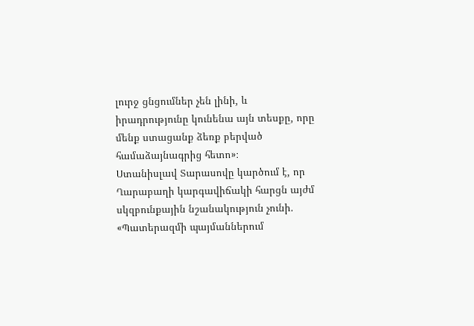լուրջ ցնցումներ չեն լինի, և իրադրությունը կունենա այն տեսքը, որը մենք ստացանք ձեռք բերված համաձայնագրից հետո»։
Ստանիսլավ Տարասովը կարծում է, որ Ղարաբաղի կարգավիճակի հարցն այժմ սկզբունքային նշանակություն չունի. «Պատերազմի պայմաններում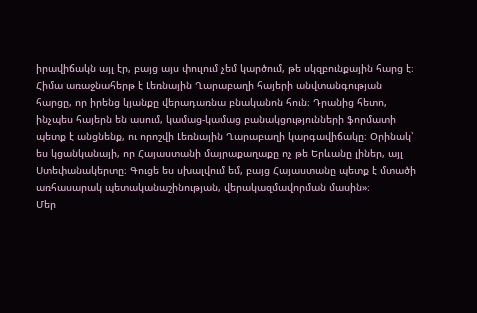իրավիճակն այլ էր, բայց այս փուլում չեմ կարծում, թե սկզբունքային հարց է։ Հիմա առաջնահերթ է Լեռնային Ղարաբաղի հայերի անվտանգության հարցը, որ իրենց կյանքը վերադառնա բնականոն հուն։ Դրանից հետո, ինչպես հայերն են ասում, կամաց-կամաց բանակցությունների ֆորմատի պետք է անցնենք, ու որոշվի Լեռնային Ղարաբաղի կարգավիճակը։ Օրինակ՝ ես կցանկանայի, որ Հայաստանի մայրաքաղաքը ոչ թե Երևանը լիներ, այլ Ստեփանակերտը։ Գուցե ես սխալվում եմ, բայց Հայաստանը պետք է մտածի առհասարակ պետականաշինության, վերակազմավորման մասին»։
Մեր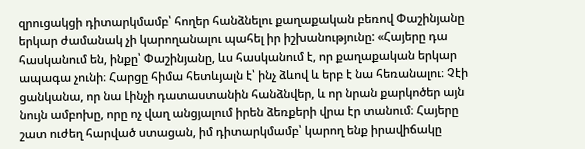զրուցակցի դիտարկմամբ՝ հողեր հանձնելու քաղաքական բեռով Փաշինյանը երկար ժամանակ չի կարողանալու պահել իր իշխանությունը: «Հայերը դա հասկանում են, ինքը՝ Փաշինյանը, ևս հասկանում է, որ քաղաքական երկար ապագա չունի։ Հարցը հիմա հետևյալն է՝ ինչ ձևով և երբ է նա հեռանալու։ Չէի ցանկանա, որ նա Լինչի դատաստանին հանձնվեր, և որ նրան քարկոծեր այն նույն ամբոխը, որը ոչ վաղ անցյալում իրեն ձեռքերի վրա էր տանում։ Հայերը շատ ուժեղ հարված ստացան, իմ դիտարկմամբ՝ կարող ենք իրավիճակը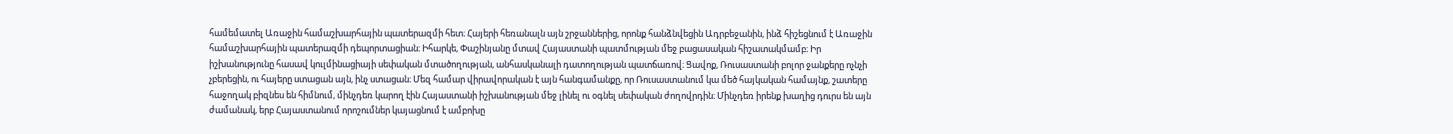համեմատել Առաջին համաշխարհային պատերազմի հետ։ Հայերի հեռանալն այն շրջաններից, որոնք հանձնվեցին Ադրբեջանին, ինձ հիշեցնում է Առաջին համաշխարհային պատերազմի դեպորտացիան։ Իհարկե, Փաշինյանը մտավ Հայաստանի պատմության մեջ բացասական հիշատակմամբ։ Իր իշխանությունը հասավ կուլմինացիայի սեփական մտածողության, անհասկանալի դատողության պատճառով։ Ցավոք, Ռուսաստանի բոլոր ջանքերը ոչնչի չբերեցին, ու հայերը ստացան այն, ինչ ստացան։ Մեզ համար վիրավորական է այն հանգամանքը, որ Ռուսաստանում կա մեծ հայկական համայնք, շատերը հաջողակ բիզնես են հիմնում, մինչդեռ կարող էին Հայաստանի իշխանության մեջ լինել ու օգնել սեփական ժողովրդին։ Մինչդեռ իրենք խաղից դուրս են այն ժամանակ, երբ Հայաստանում որոշումներ կայացնում է ամբոխը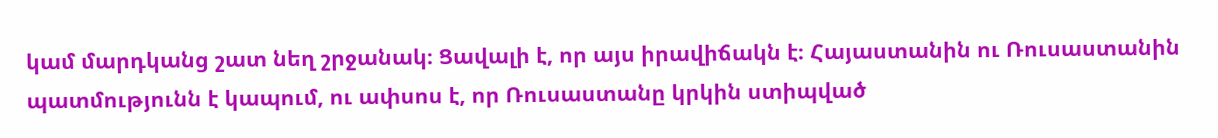կամ մարդկանց շատ նեղ շրջանակ։ Ցավալի է, որ այս իրավիճակն է։ Հայաստանին ու Ռուսաստանին պատմությունն է կապում, ու ափսոս է, որ Ռուսաստանը կրկին ստիպված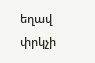եղավ փրկչի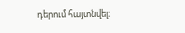դերում հայտնվել։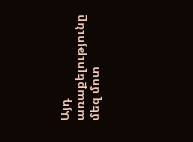Այդ առաքելությունը մեզ մոտ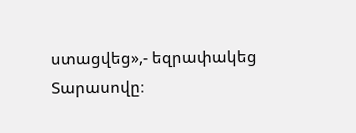ստացվեց»,- եզրափակեց Տարասովը։